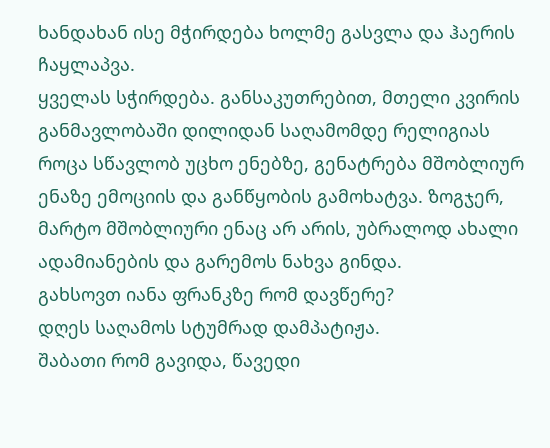ხანდახან ისე მჭირდება ხოლმე გასვლა და ჰაერის ჩაყლაპვა.
ყველას სჭირდება. განსაკუთრებით, მთელი კვირის განმავლობაში დილიდან საღამომდე რელიგიას როცა სწავლობ უცხო ენებზე, გენატრება მშობლიურ ენაზე ემოციის და განწყობის გამოხატვა. ზოგჯერ, მარტო მშობლიური ენაც არ არის, უბრალოდ ახალი ადამიანების და გარემოს ნახვა გინდა.
გახსოვთ იანა ფრანკზე რომ დავწერე?
დღეს საღამოს სტუმრად დამპატიჟა.
შაბათი რომ გავიდა, წავედი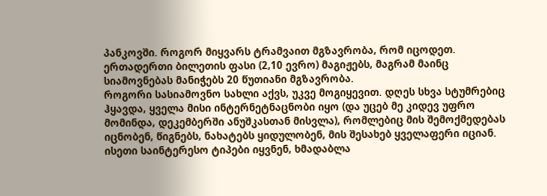პანკოვში. როგორ მიყვარს ტრამვაით მგზავრობა, რომ იცოდეთ. ერთადერთი ბილეთის ფასი (2,10 ევრო) მაგიჟებს, მაგრამ მაინც სიამოვნებას მანიჭებს 20 წუთიანი მგზავრობა.
როგორი სასიამოვნო სახლი აქვს, უკვე მოგიყევით. დღეს სხვა სტუმრებიც ჰყავდა, ყველა მისი ინტერნეტნაცნობი იყო (და უცებ მე კიდევ უფრო მომინდა, დეკემბერში ანუშკასთან მისვლა), რომლებიც მის შემოქმედებას იცნობენ, წიგნებს, ნახატებს ყიდულობენ, მის შესახებ ყველაფერი იციან. ისეთი საინტერესო ტიპები იყვნენ, ხმადაბლა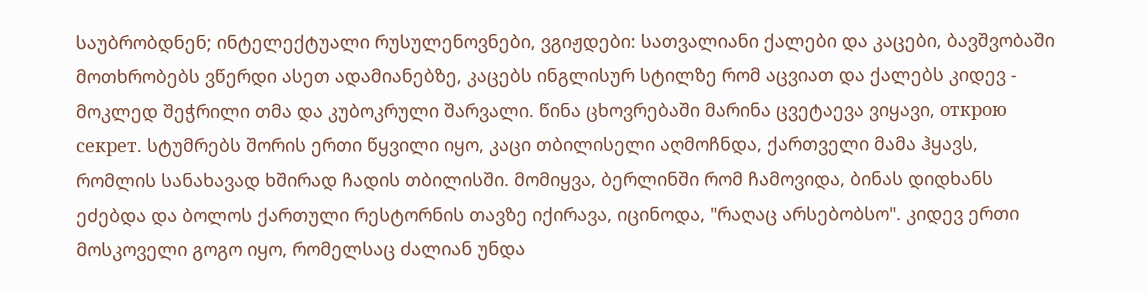საუბრობდნენ; ინტელექტუალი რუსულენოვნები, ვგიჟდები: სათვალიანი ქალები და კაცები, ბავშვობაში მოთხრობებს ვწერდი ასეთ ადამიანებზე, კაცებს ინგლისურ სტილზე რომ აცვიათ და ქალებს კიდევ - მოკლედ შეჭრილი თმა და კუბოკრული შარვალი. წინა ცხოვრებაში მარინა ცვეტაევა ვიყავი, открою секрет. სტუმრებს შორის ერთი წყვილი იყო, კაცი თბილისელი აღმოჩნდა, ქართველი მამა ჰყავს, რომლის სანახავად ხშირად ჩადის თბილისში. მომიყვა, ბერლინში რომ ჩამოვიდა, ბინას დიდხანს ეძებდა და ბოლოს ქართული რესტორნის თავზე იქირავა, იცინოდა, "რაღაც არსებობსო". კიდევ ერთი მოსკოველი გოგო იყო, რომელსაც ძალიან უნდა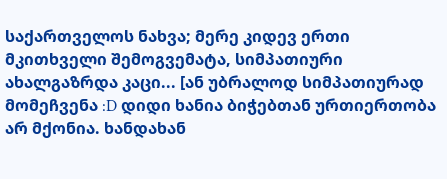საქართველოს ნახვა; მერე კიდევ ერთი მკითხველი შემოგვემატა, სიმპათიური ახალგაზრდა კაცი... [ან უბრალოდ სიმპათიურად მომეჩვენა :D დიდი ხანია ბიჭებთან ურთიერთობა არ მქონია. ხანდახან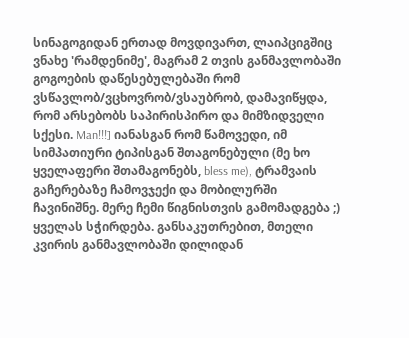სინაგოგიდან ერთად მოვდივართ, ლაიპციგშიც ვნახე 'რამდენიმე', მაგრამ 2 თვის განმავლობაში გოგოების დაწესებულებაში რომ ვსწავლობ/ვცხოვრობ/ვსაუბრობ, დამავიწყდა, რომ არსებობს საპირისპირო და მიმზიდველი სქესი. Man!!!] იანასგან რომ წამოვედი, იმ სიმპათიური ტიპისგან შთაგონებული (მე ხო ყველაფერი შთამაგონებს, bless me), ტრამვაის გაჩერებაზე ჩამოვჯექი და მობილურში ჩავინიშნე. მერე ჩემი წიგნისთვის გამომადგება ;)
ყველას სჭირდება. განსაკუთრებით, მთელი კვირის განმავლობაში დილიდან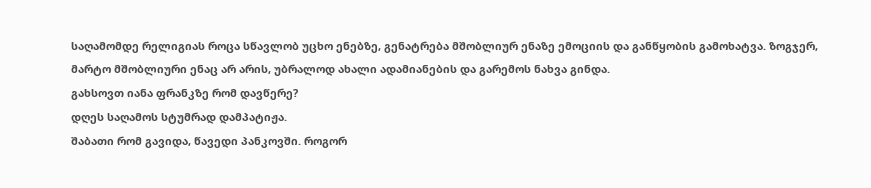საღამომდე რელიგიას როცა სწავლობ უცხო ენებზე, გენატრება მშობლიურ ენაზე ემოციის და განწყობის გამოხატვა. ზოგჯერ, მარტო მშობლიური ენაც არ არის, უბრალოდ ახალი ადამიანების და გარემოს ნახვა გინდა.
გახსოვთ იანა ფრანკზე რომ დავწერე?
დღეს საღამოს სტუმრად დამპატიჟა.
შაბათი რომ გავიდა, წავედი პანკოვში. როგორ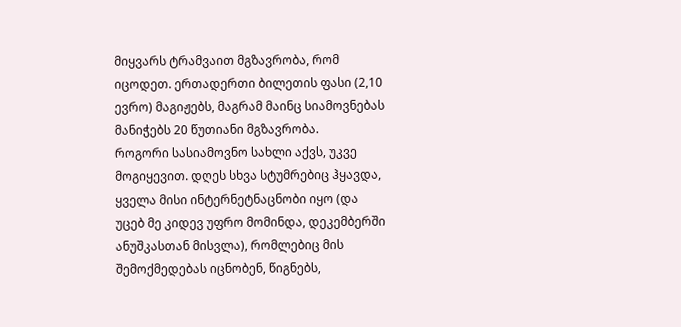მიყვარს ტრამვაით მგზავრობა, რომ იცოდეთ. ერთადერთი ბილეთის ფასი (2,10 ევრო) მაგიჟებს, მაგრამ მაინც სიამოვნებას მანიჭებს 20 წუთიანი მგზავრობა.
როგორი სასიამოვნო სახლი აქვს, უკვე მოგიყევით. დღეს სხვა სტუმრებიც ჰყავდა, ყველა მისი ინტერნეტნაცნობი იყო (და უცებ მე კიდევ უფრო მომინდა, დეკემბერში ანუშკასთან მისვლა), რომლებიც მის შემოქმედებას იცნობენ, წიგნებს,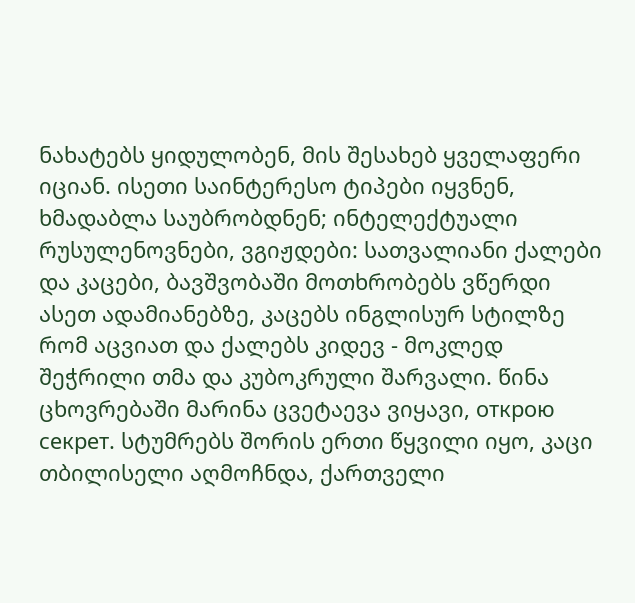ნახატებს ყიდულობენ, მის შესახებ ყველაფერი იციან. ისეთი საინტერესო ტიპები იყვნენ, ხმადაბლა საუბრობდნენ; ინტელექტუალი რუსულენოვნები, ვგიჟდები: სათვალიანი ქალები და კაცები, ბავშვობაში მოთხრობებს ვწერდი ასეთ ადამიანებზე, კაცებს ინგლისურ სტილზე რომ აცვიათ და ქალებს კიდევ - მოკლედ შეჭრილი თმა და კუბოკრული შარვალი. წინა ცხოვრებაში მარინა ცვეტაევა ვიყავი, открою секрет. სტუმრებს შორის ერთი წყვილი იყო, კაცი თბილისელი აღმოჩნდა, ქართველი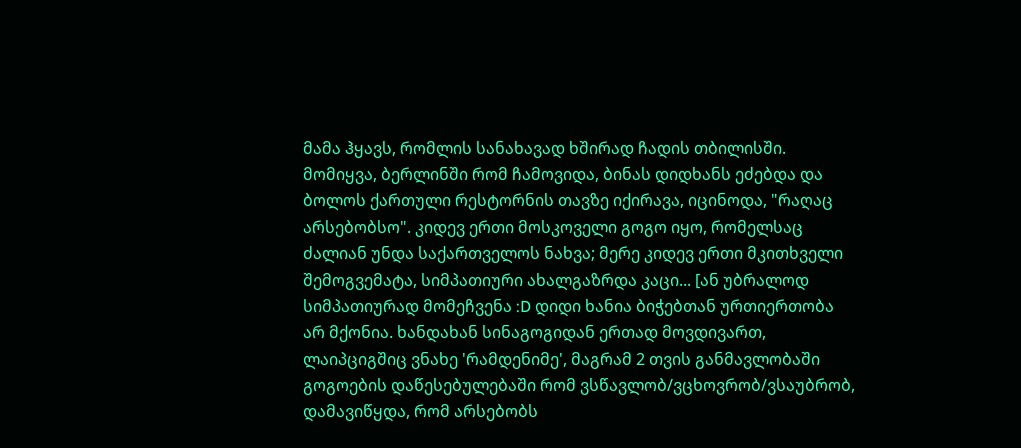მამა ჰყავს, რომლის სანახავად ხშირად ჩადის თბილისში. მომიყვა, ბერლინში რომ ჩამოვიდა, ბინას დიდხანს ეძებდა და ბოლოს ქართული რესტორნის თავზე იქირავა, იცინოდა, "რაღაც არსებობსო". კიდევ ერთი მოსკოველი გოგო იყო, რომელსაც ძალიან უნდა საქართველოს ნახვა; მერე კიდევ ერთი მკითხველი შემოგვემატა, სიმპათიური ახალგაზრდა კაცი... [ან უბრალოდ სიმპათიურად მომეჩვენა :D დიდი ხანია ბიჭებთან ურთიერთობა არ მქონია. ხანდახან სინაგოგიდან ერთად მოვდივართ, ლაიპციგშიც ვნახე 'რამდენიმე', მაგრამ 2 თვის განმავლობაში გოგოების დაწესებულებაში რომ ვსწავლობ/ვცხოვრობ/ვსაუბრობ, დამავიწყდა, რომ არსებობს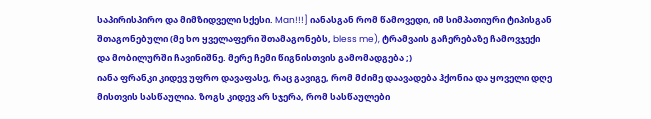საპირისპირო და მიმზიდველი სქესი. Man!!!] იანასგან რომ წამოვედი, იმ სიმპათიური ტიპისგან შთაგონებული (მე ხო ყველაფერი შთამაგონებს, bless me), ტრამვაის გაჩერებაზე ჩამოვჯექი და მობილურში ჩავინიშნე. მერე ჩემი წიგნისთვის გამომადგება ;)
იანა ფრანკი კიდევ უფრო დავაფასე, რაც გავიგე, რომ მძიმე დაავადება ჰქონია და ყოველი დღე მისთვის სასწაულია. ზოგს კიდევ არ სჯერა, რომ სასწაულები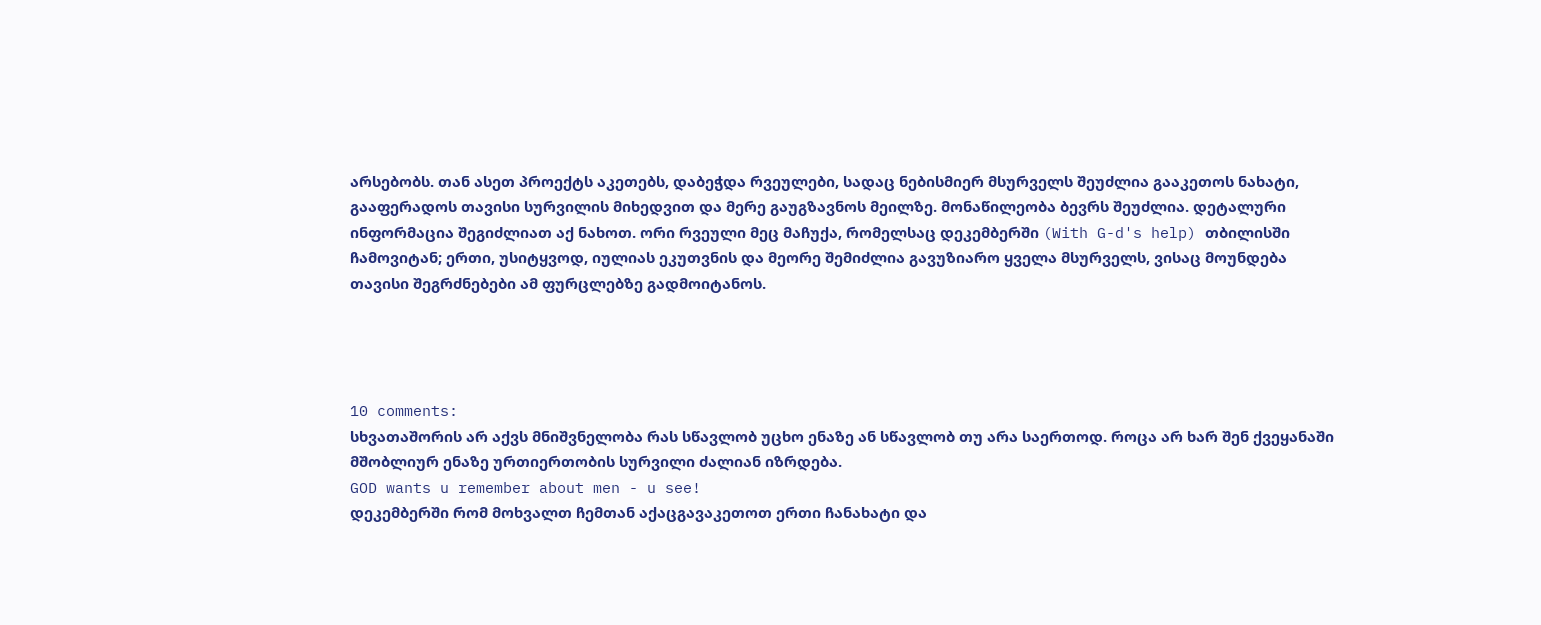არსებობს. თან ასეთ პროექტს აკეთებს, დაბეჭდა რვეულები, სადაც ნებისმიერ მსურველს შეუძლია გააკეთოს ნახატი, გააფერადოს თავისი სურვილის მიხედვით და მერე გაუგზავნოს მეილზე. მონაწილეობა ბევრს შეუძლია. დეტალური ინფორმაცია შეგიძლიათ აქ ნახოთ. ორი რვეული მეც მაჩუქა, რომელსაც დეკემბერში (With G-d's help) თბილისში ჩამოვიტან; ერთი, უსიტყვოდ, იულიას ეკუთვნის და მეორე შემიძლია გავუზიარო ყველა მსურველს, ვისაც მოუნდება თავისი შეგრძნებები ამ ფურცლებზე გადმოიტანოს.




10 comments:
სხვათაშორის არ აქვს მნიშვნელობა რას სწავლობ უცხო ენაზე ან სწავლობ თუ არა საერთოდ. როცა არ ხარ შენ ქვეყანაში მშობლიურ ენაზე ურთიერთობის სურვილი ძალიან იზრდება.
GOD wants u remember about men - u see!
დეკემბერში რომ მოხვალთ ჩემთან აქაცგავაკეთოთ ერთი ჩანახატი და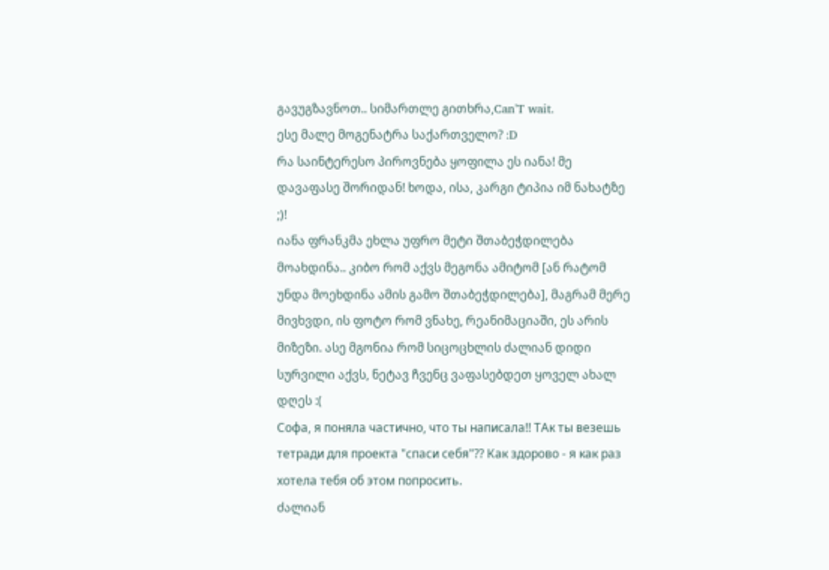გავუგზავნოთ.. სიმართლე გითხრა,Can'T wait.
ესე მალე მოგენატრა საქართველო? :D
რა საინტერესო პიროვნება ყოფილა ეს იანა! მე დავაფასე შორიდან! ხოდა, ისა, კარგი ტიპია იმ ნახატზე ;)!
იანა ფრანკმა ეხლა უფრო მეტი შთაბეჭდილება მოახდინა.. კიბო რომ აქვს მეგონა ამიტომ [ან რატომ უნდა მოეხდინა ამის გამო შთაბეჭდილება], მაგრამ მერე მივხვდი, ის ფოტო რომ ვნახე, რეანიმაციაში, ეს არის მიზეზი. ასე მგონია რომ სიცოცხლის ძალიან დიდი სურვილი აქვს, ნეტავ ჩვენც ვაფასებდეთ ყოველ ახალ დღეს :(
Софа, я поняла частично, что ты написала!! ТАк ты везешь тетради для проекта "спаси себя"?? Как здорово - я как раз хотела тебя об этом попросить.
ძალიან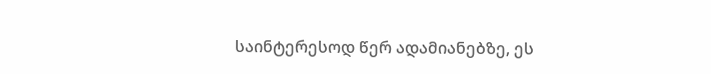საინტერესოდ წერ ადამიანებზე, ეს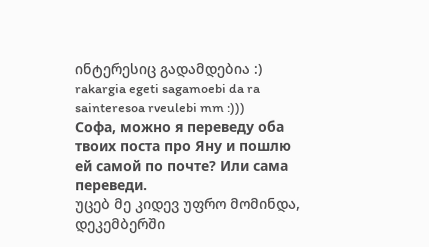ინტერესიც გადამდებია :)
rakargia egeti sagamoebi da ra sainteresoa rveulebi mm :)))
Софа, можно я переведу оба твоих поста про Яну и пошлю ей самой по почте? Или сама переведи.
უცებ მე კიდევ უფრო მომინდა, დეკემბერში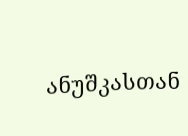ანუშკასთან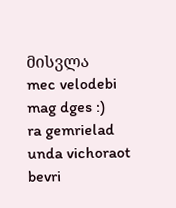მისვლა
mec velodebi mag dges :)
ra gemrielad unda vichoraot bevri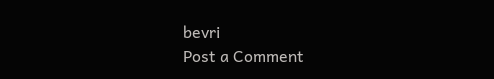bevri
Post a Comment